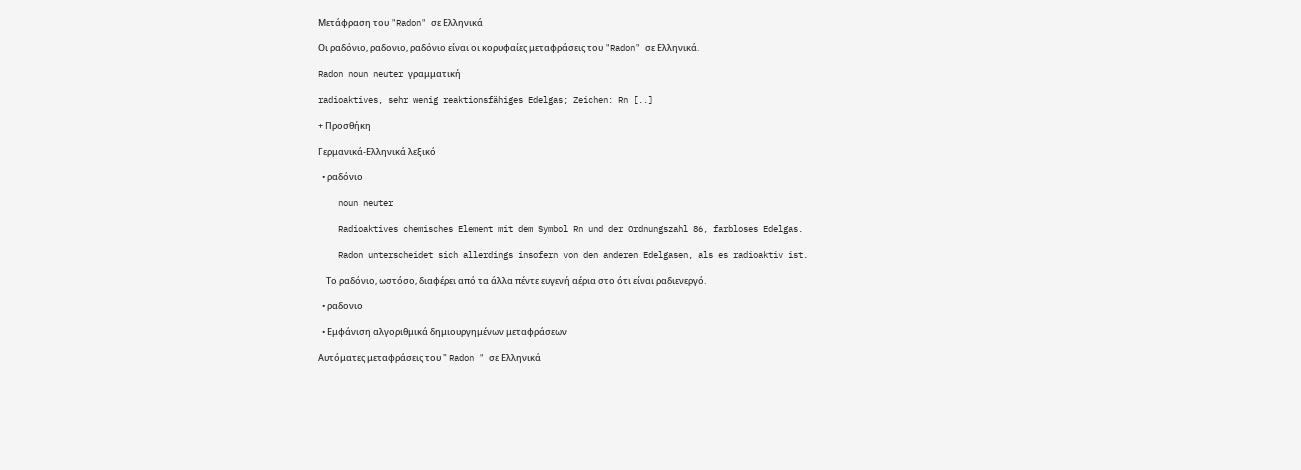Μετάφραση του "Radon" σε Ελληνικά

Οι ραδόνιο, ραδονιο, ραδόνιο είναι οι κορυφαίες μεταφράσεις του "Radon" σε Ελληνικά.

Radon noun neuter γραμματική

radioaktives, sehr wenig reaktionsfähiges Edelgas; Zeichen: Rn [..]

+ Προσθήκη

Γερμανικά-Ελληνικά λεξικό

  • ραδόνιο

    noun neuter

    Radioaktives chemisches Element mit dem Symbol Rn und der Ordnungszahl 86, farbloses Edelgas.

    Radon unterscheidet sich allerdings insofern von den anderen Edelgasen, als es radioaktiv ist.

    Το ραδόνιο, ωστόσο, διαφέρει από τα άλλα πέντε ευγενή αέρια στο ότι είναι ραδιενεργό.

  • ραδονιο

  • Εμφάνιση αλγοριθμικά δημιουργημένων μεταφράσεων

Αυτόματες μεταφράσεις του " Radon " σε Ελληνικά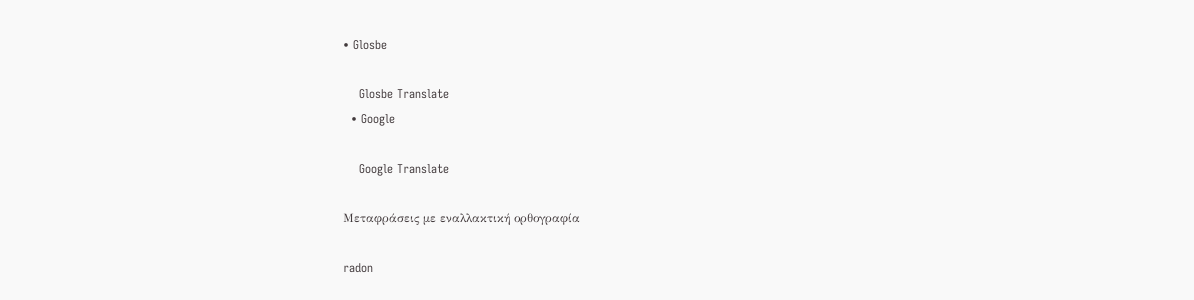• Glosbe

    Glosbe Translate
  • Google

    Google Translate

Μεταφράσεις με εναλλακτική ορθογραφία

radon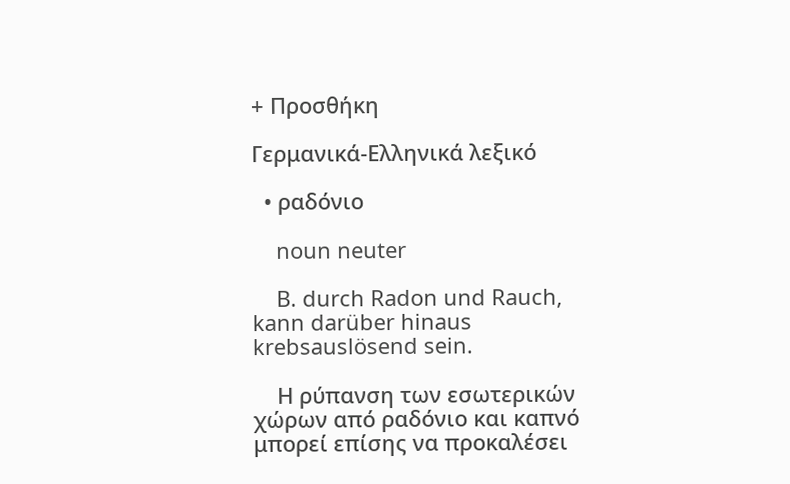+ Προσθήκη

Γερμανικά-Ελληνικά λεξικό

  • ραδόνιο

    noun neuter

    B. durch Radon und Rauch, kann darüber hinaus krebsauslösend sein.

    Η ρύπανση των εσωτερικών χώρων από ραδόνιο και καπνό μπορεί επίσης να προκαλέσει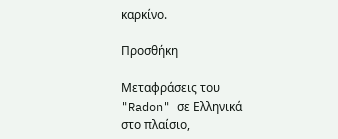καρκίνο.

Προσθήκη

Μεταφράσεις του "Radon" σε Ελληνικά στο πλαίσιο,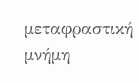μεταφραστική μνήμη